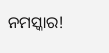ନମସ୍କାର!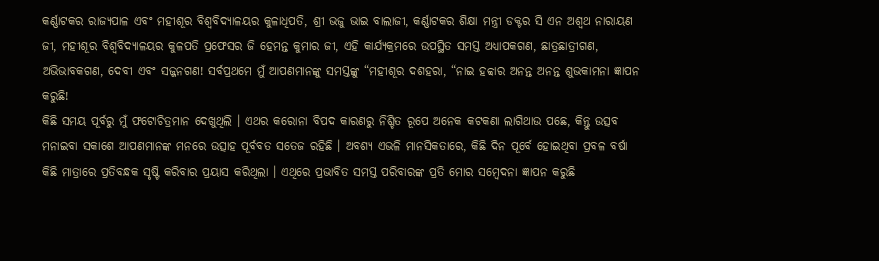କର୍ଣ୍ଣାଟକର ରାଜ୍ୟପାଳ ଏବଂ ମହୀଶୂର ବିଶ୍ୱବିଦ୍ୟାଳୟର କୁଳାଧିପତି, ଶ୍ରୀ ଭଜୁ ଭାଇ ବାଲାଜୀ, କର୍ଣ୍ଣାଟକର ଶିକ୍ଷା ମନ୍ତ୍ରୀ ଡକ୍ଟର ସି ଏନ ଅଶ୍ୱଥ ନାରାୟଣ ଜୀ, ମହୀଶୂର ବିଶ୍ୱବିଦ୍ୟାଳୟର କୁଳପତି ପ୍ରଫେସର ଜି ହେମନ୍ତ କୁମାର ଜୀ, ଏହି କାର୍ଯ୍ୟକ୍ରମରେ ଉପସ୍ଥିତ ସମସ୍ତ ଅଧ୍ୟାପକଗଣ, ଛାତ୍ରଛାତ୍ରୀଗଣ, ଅଭିଭାବକଗଣ, ଦେବୀ ଏବଂ ସଜ୍ଜନଗଣ! ସର୍ବପ୍ରଥମେ ମୁଁ ଆପଣମାନଙ୍କୁ ସମସ୍ତଙ୍କୁ “ମହୀଶୂର ଦଶହରା, “ନାଇ ହବ୍ୱାର ଅନନ୍ତ ଅନନ୍ତ ଶୁଭକାମନା ଜ୍ଞାପନ କରୁଛି!
କିଛି ସମୟ ପୂର୍ବରୁ ମୁଁ ଫଟୋଚିତ୍ରମାନ ଦେଖୁଥିଲି । ଏଥର କରୋନା ବିପଦ କାରଣରୁ ନିଶ୍ଚିତ ରୂପେ ଅନେକ କଟକଣା ଲାଗିଥାଉ ପଛେ, କିନ୍ତୁ ଉତ୍ସବ ମନାଇବା ସକାଶେ ଆପଣମାନଙ୍କ ମନରେ ଉତ୍ସାହ ପୂର୍ବବତ ସତେଜ ରହିଛି । ଅବଶ୍ୟ ଏଭଳି ମାନସିକତାରେ, କିଛି ଦିନ ପୂର୍ବେ ହୋଇଥିବା ପ୍ରବଳ ବର୍ଷା କିଛି ମାତ୍ରାରେ ପ୍ରତିବନ୍ଧକ ସୃଷ୍ଟି କରିବାର ପ୍ରୟାସ କରିଥିଲା । ଏଥିରେ ପ୍ରଭାବିତ ସମସ୍ତ ପରିବାରଙ୍କ ପ୍ରତି ମୋର ସମ୍ବେଦନା ଜ୍ଞାପନ କରୁଛି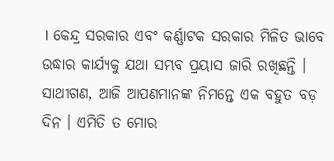। କେନ୍ଦ୍ର ସରକାର ଏବଂ କର୍ଣ୍ଣାଟକ ସରକାର ମିଳିତ ଭାବେ ଉଦ୍ଧାର କାର୍ଯ୍ୟକୁ ଯଥା ସମ୍ଭବ ପ୍ରୟାସ ଜାରି ରଖିଛନ୍ତି ।
ସାଥୀଗଣ, ଆଜି ଆପଣମାନଙ୍କ ନିମନ୍ତେ ଏକ ବହୁତ ବଡ଼ ଦିନ । ଏମିତି ତ ମୋର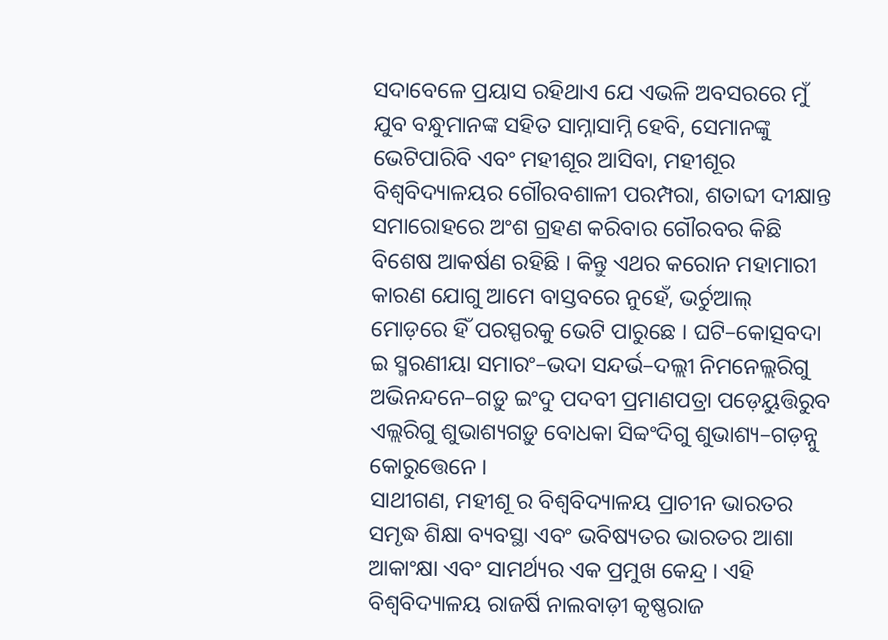ସଦାବେଳେ ପ୍ରୟାସ ରହିଥାଏ ଯେ ଏଭଳି ଅବସରରେ ମୁଁ ଯୁବ ବନ୍ଧୁମାନଙ୍କ ସହିତ ସାମ୍ନାସାମ୍ନି ହେବି, ସେମାନଙ୍କୁ ଭେଟିପାରିବି ଏବଂ ମହୀଶୂର ଆସିବା, ମହୀଶୂର ବିଶ୍ୱବିଦ୍ୟାଳୟର ଗୌରବଶାଳୀ ପରମ୍ପରା, ଶତାବ୍ଦୀ ଦୀକ୍ଷାନ୍ତ ସମାରୋହରେ ଅଂଶ ଗ୍ରହଣ କରିବାର ଗୌରବର କିଛି ବିଶେଷ ଆକର୍ଷଣ ରହିଛି । କିନ୍ତୁ ଏଥର କରୋନ ମହାମାରୀ କାରଣ ଯୋଗୁ ଆମେ ବାସ୍ତବରେ ନୁହେଁ, ଭର୍ଚୁଆଲ୍ ମୋଡ଼ରେ ହିଁ ପରସ୍ପରକୁ ଭେଟି ପାରୁଛେ । ଘଟି–କୋତ୍ସବଦା ଇ ସ୍ମରଣୀୟା ସମାରଂ–ଭଦା ସନ୍ଦର୍ଭ–ଦଲ୍ଲୀ ନିମନେଲ୍ଲରିଗୁ ଅଭିନନ୍ଦନେ–ଗଡ଼ୁ ଇଂଦୁ ପଦବୀ ପ୍ରମାଣପତ୍ରା ପଡ଼େୟୁତ୍ତିରୁବ ଏଲ୍ଲରିଗୁ ଶୁଭାଶ୍ୟଗଡ଼ୁ ବୋଧକା ସିବ୍ୱଂଦିଗୁ ଶୁଭାଶ୍ୟ–ଗଡ଼ନ୍ନୁ କୋରୁତ୍ତେନେ ।
ସାଥୀଗଣ, ମହୀଶୂ ର ବିଶ୍ୱବିଦ୍ୟାଳୟ ପ୍ରାଚୀନ ଭାରତର ସମୃଦ୍ଧ ଶିକ୍ଷା ବ୍ୟବସ୍ଥା ଏବଂ ଭବିଷ୍ୟତର ଭାରତର ଆଶା ଆକାଂକ୍ଷା ଏବଂ ସାମର୍ଥ୍ୟର ଏକ ପ୍ରମୁଖ କେନ୍ଦ୍ର । ଏହି ବିଶ୍ୱବିଦ୍ୟାଳୟ ରାଜର୍ଷି ନାଲବାଡ଼ୀ କୃଷ୍ଣରାଜ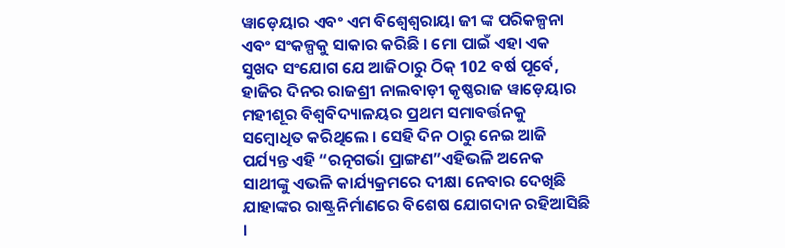ୱାଡ଼େୟାର ଏବଂ ଏମ ବିଶ୍ୱେଶ୍ୱରାୟା ଜୀ ଙ୍କ ପରିକଳ୍ପନା ଏବଂ ସଂକଳ୍ପକୁ ସାକାର କରିଛି । ମୋ ପାଇଁ ଏହା ଏକ ସୁଖଦ ସଂଯୋଗ ଯେ ଆଜିଠାରୁ ଠିକ୍ 102 ବର୍ଷ ପୂର୍ବେ, ହାଜିର ଦିନର ରାଜଶ୍ରୀ ନାଲବାଡ଼ୀ କୃଷ୍ଣରାଜ ୱାଡ଼େୟାର ମହୀଶୂର ବିଶ୍ୱବିଦ୍ୟାଳୟର ପ୍ରଥମ ସମାବର୍ତ୍ତନକୁ ସମ୍ବୋଧିତ କରିଥିଲେ । ସେହି ଦିନ ଠାରୁ ନେଇ ଆଜି ପର୍ଯ୍ୟନ୍ତ ଏହି “ରତ୍ନଗର୍ଭା ପ୍ରାଙ୍ଗଣ”ଏହିଭଳି ଅନେକ ସାଥୀଙ୍କୁ ଏଭଳି କାର୍ଯ୍ୟକ୍ରମରେ ଦୀକ୍ଷା ନେବାର ଦେଖିଛି ଯାହାଙ୍କର ରାଷ୍ଟ୍ରନିର୍ମାଣରେ ବିଶେଷ ଯୋଗଦାନ ରହିଆସିଛି ।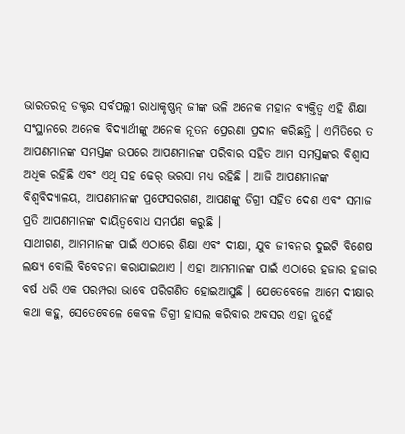ଭାରତରତ୍ନ ଡକ୍ଟର ସର୍ବପଲ୍ଲୀ ରାଧାକୃଷ୍ଣନ୍ ଜୀଙ୍କ ଭଳି ଅନେକ ମହାନ ବ୍ୟକ୍ତିତ୍ୱ ଏହି ଶିକ୍ଷା ସଂସ୍ଥାନରେ ଅନେକ ବିଦ୍ୟାର୍ଥୀଙ୍କୁ ଅନେକ ନୂତନ ପ୍ରେରଣା ପ୍ରଦାନ କରିଛନ୍ତି । ଏମିତିରେ ତ ଆପଣମାନଙ୍କ ସମସ୍ତଙ୍କ ଉପରେ ଆପଣମାନଙ୍କ ପରିବାର ସହିତ ଆମ ସମସ୍ତଙ୍କର ବିଶ୍ୱାସ ଅଧିକ ରହିଛି ଏବଂ ଏଥି ସହ ଢେର୍ ଭରସା ମଧ୍ୟ ରହିଛି । ଆଜି ଆପଣମାନଙ୍କ ବିଶ୍ୱବିଦ୍ୟାଳୟ, ଆପଣମାନଙ୍କ ପ୍ରଫେସରଗଣ, ଆପଣଙ୍କୁ ଡିଗ୍ରୀ ସହିତ ଦେଶ ଏବଂ ସମାଜ ପ୍ରତି ଆପଣମାନଙ୍କ ଦାୟିତ୍ୱବୋଧ ସମର୍ପଣ କରୁଛି ।
ସାଥୀଗଣ, ଆମମାନଙ୍କ ପାଇଁ ଏଠାରେ ଶିକ୍ଷା ଏବଂ ଦୀକ୍ଷା, ଯୁବ ଜୀବନର ଦୁଇଟି ବିଶେଷ ଲକ୍ଷ୍ୟ ବୋଲି ବିବେଚନା କରାଯାଇଥାଏ । ଏହା ଆମମାନଙ୍କ ପାଇଁ ଏଠାରେ ହଜାର ହଜାର ବର୍ଷ ଧରି ଏକ ପରମ୍ପରା ଭାବେ ପରିଗଣିତ ହୋଇଆସୁଛି । ଯେତେବେଳେ ଆମେ ଦୀକ୍ଷାର କଥା କହୁ, ସେତେବେଳେ କେବଳ ଡିଗ୍ରୀ ହାସଲ କରିବାର ଅବସର ଏହା ନୁହେଁ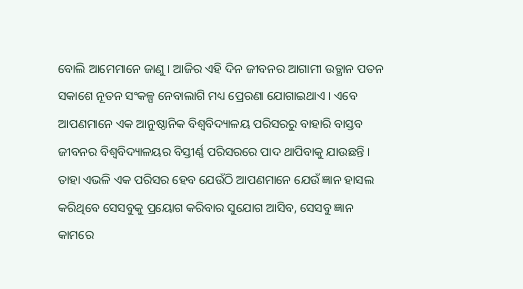ବୋଲି ଆମେମାନେ ଜାଣୁ । ଆଜିର ଏହି ଦିନ ଜୀବନର ଆଗାମୀ ଉତ୍ଥାନ ପତନ ସକାଶେ ନୂତନ ସଂକଳ୍ପ ନେବାଲାଗି ମଧ୍ୟ ପ୍ରେରଣା ଯୋଗାଇଥାଏ । ଏବେ ଆପଣମାନେ ଏକ ଆନୁଷ୍ଠାନିକ ବିଶ୍ୱବିଦ୍ୟାଳୟ ପରିସରରୁ ବାହାରି ବାସ୍ତବ ଜୀବନର ବିଶ୍ୱବିଦ୍ୟାଳୟର ବିସ୍ତୀର୍ଣ୍ଣ ପରିସରରେ ପାଦ ଥାପିବାକୁ ଯାଉଛନ୍ତି । ତାହା ଏଭଳି ଏକ ପରିସର ହେବ ଯେଉଁଠି ଆପଣମାନେ ଯେଉଁ ଜ୍ଞାନ ହାସଲ କରିଥିବେ ସେସବୁକୁ ପ୍ରୟୋଗ କରିବାର ସୁଯୋଗ ଆସିବ, ସେସବୁ ଜ୍ଞାନ କାମରେ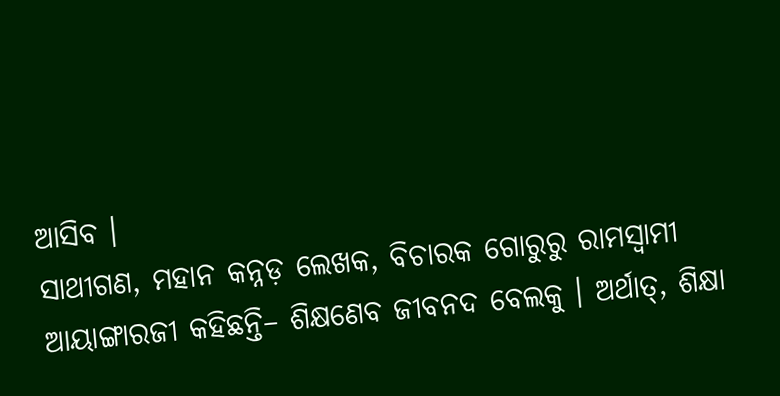ଆସିବ ।
ସାଥୀଗଣ, ମହାନ କନ୍ନଡ଼ ଲେଖକ, ବିଚାରକ ଗୋରୁରୁ ରାମସ୍ୱାମୀ ଆୟାଙ୍ଗାରଜୀ କହିଛନ୍ତି– ଶିକ୍ଷଣେବ ଜୀବନଦ ବେଲକୁ । ଅର୍ଥାତ୍, ଶିକ୍ଷା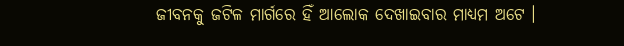ଜୀବନକୁ ଜଟିଳ ମାର୍ଗରେ ହିଁ ଆଲୋକ ଦେଖାଇବାର ମାଧ୍ୟମ ଅଟେ ।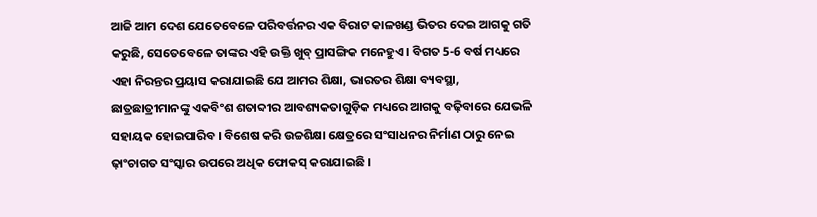ଆଜି ଆମ ଦେଶ ଯେତେବେଳେ ପରିବର୍ତ୍ତନର ଏକ ବିରାଟ କାଳଖଣ୍ଡ ଭିତର ଦେଇ ଆଗକୁ ଗତି କରୁଛି, ସେତେବେଳେ ତାଙ୍କର ଏହି ଉକ୍ତି ଖୁବ୍ ପ୍ରାସଙ୍ଗିକ ମନେହୁଏ । ବିଗତ 5-6 ବର୍ଷ ମଧ୍ୟରେ ଏହା ନିରନ୍ତର ପ୍ରୟାସ କରାଯାଇଛି ଯେ ଆମର ଶିକ୍ଷା, ଭାରତର ଶିକ୍ଷା ବ୍ୟବସ୍ଥା, ଛାତ୍ରଛାତ୍ରୀମାନଙ୍କୁ ଏକବିଂଶ ଶତାବ୍ଦୀର ଆବଶ୍ୟକତାଗୁଡ଼ିକ ମଧ୍ୟରେ ଆଗକୁ ବଢ଼ିବାରେ ଯେଭଳି ସହାୟକ ହୋଇପାରିବ । ବିଶେଷ କରି ଉଚ୍ଚଶିକ୍ଷା କ୍ଷେତ୍ରରେ ସଂସାଧନର ନିର୍ମାଣ ଠାରୁ ନେଇ ଢ଼ାଂଚାଗତ ସଂସ୍କାର ଉପରେ ଅଧିକ ଫୋକସ୍ କରାଯାଇଛି ।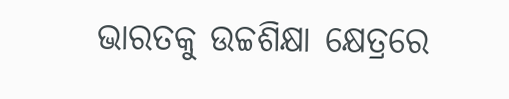ଭାରତକୁ ଉଚ୍ଚଶିକ୍ଷା କ୍ଷେତ୍ରରେ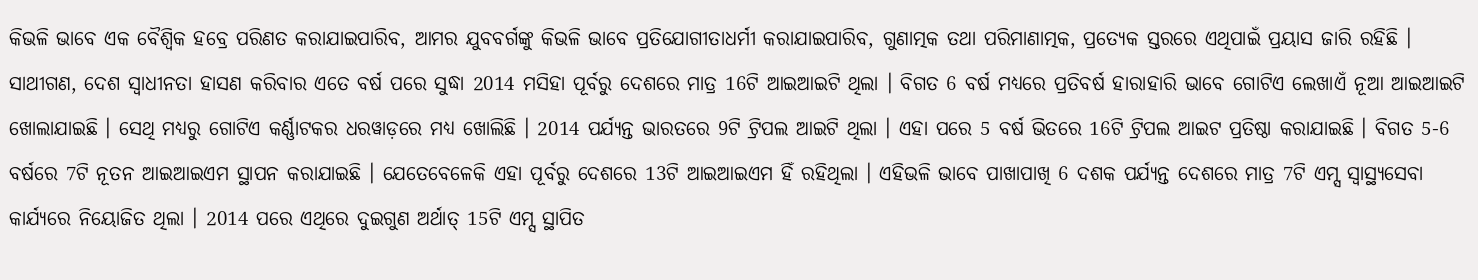କିଭଳି ଭାବେ ଏକ ବୈଶ୍ୱିକ ହବ୍ରେ ପରିଣତ କରାଯାଇପାରିବ, ଆମର ଯୁବବର୍ଗଙ୍କୁ କିଭଳି ଭାବେ ପ୍ରତିଯୋଗୀତାଧର୍ମୀ କରାଯାଇପାରିବ, ଗୁଣାତ୍ମକ ତଥା ପରିମାଣାତ୍ମକ, ପ୍ରତ୍ୟେକ ସ୍ତରରେ ଏଥିପାଇଁ ପ୍ରୟାସ ଜାରି ରହିଛି ।
ସାଥୀଗଣ, ଦେଶ ସ୍ୱାଧୀନତା ହାସଣ କରିବାର ଏତେ ବର୍ଷ ପରେ ସୁଦ୍ଧା 2014 ମସିହା ପୂର୍ବରୁ ଦେଶରେ ମାତ୍ର 16ଟି ଆଇଆଇଟି ଥିଲା । ବିଗତ 6 ବର୍ଷ ମଧ୍ୟରେ ପ୍ରତିବର୍ଷ ହାରାହାରି ଭାବେ ଗୋଟିଏ ଲେଖାଏଁ ନୂଆ ଆଇଆଇଟି ଖୋଲାଯାଇଛି । ସେଥି ମଧ୍ୟରୁ ଗୋଟିଏ କର୍ଣ୍ଣାଟକର ଧରୱାଡ଼ରେ ମଧ୍ୟ ଖୋଲିଛି । 2014 ପର୍ଯ୍ୟନ୍ତ ଭାରତରେ 9ଟି ଟ୍ରିପଲ ଆଇଟି ଥିଲା । ଏହା ପରେ 5 ବର୍ଷ ଭିତରେ 16ଟି ଟ୍ରିପଲ ଆଇଟ ପ୍ରତିଷ୍ଠା କରାଯାଇଛି । ବିଗତ 5-6 ବର୍ଷରେ 7ଟି ନୂତନ ଆଇଆଇଏମ ସ୍ଥାପନ କରାଯାଇଛି । ଯେତେବେଳେକି ଏହା ପୂର୍ବରୁ ଦେଶରେ 13ଟି ଆଇଆଇଏମ ହିଁ ରହିଥିଲା । ଏହିଭଳି ଭାବେ ପାଖାପାଖି 6 ଦଶକ ପର୍ଯ୍ୟନ୍ତ ଦେଶରେ ମାତ୍ର 7ଟି ଏମ୍ସ ସ୍ୱାସ୍ଥ୍ୟସେବା କାର୍ଯ୍ୟରେ ନିୟୋଜିତ ଥିଲା । 2014 ପରେ ଏଥିରେ ଦୁଇଗୁଣ ଅର୍ଥାତ୍ 15ଟି ଏମ୍ସ ସ୍ଥାପିତ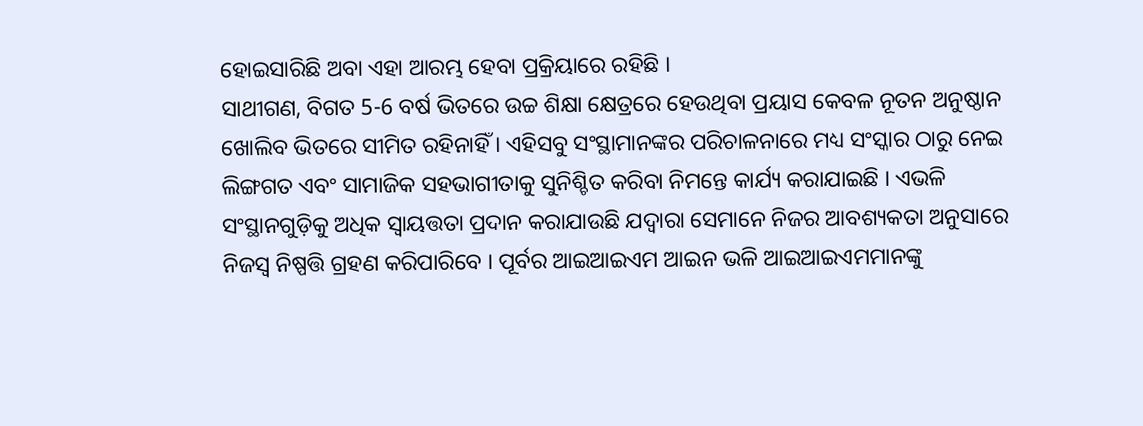ହୋଇସାରିଛି ଅବା ଏହା ଆରମ୍ଭ ହେବା ପ୍ରକ୍ରିୟାରେ ରହିଛି ।
ସାଥୀଗଣ, ବିଗତ 5-6 ବର୍ଷ ଭିତରେ ଉଚ୍ଚ ଶିକ୍ଷା କ୍ଷେତ୍ରରେ ହେଉଥିବା ପ୍ରୟାସ କେବଳ ନୂତନ ଅନୁଷ୍ଠାନ ଖୋଲିବ ଭିତରେ ସୀମିତ ରହିନାହିଁ । ଏହିସବୁ ସଂସ୍ଥାମାନଙ୍କର ପରିଚାଳନାରେ ମଧ୍ୟ ସଂସ୍କାର ଠାରୁ ନେଇ ଲିଙ୍ଗଗତ ଏବଂ ସାମାଜିକ ସହଭାଗୀତାକୁ ସୁନିଶ୍ଚିତ କରିବା ନିମନ୍ତେ କାର୍ଯ୍ୟ କରାଯାଇଛି । ଏଭଳି ସଂସ୍ଥାନଗୁଡ଼ିକୁ ଅଧିକ ସ୍ୱାୟତ୍ତତା ପ୍ରଦାନ କରାଯାଉଛି ଯଦ୍ୱାରା ସେମାନେ ନିଜର ଆବଶ୍ୟକତା ଅନୁସାରେ ନିଜସ୍ୱ ନିଷ୍ପତ୍ତି ଗ୍ରହଣ କରିପାରିବେ । ପୂର୍ବର ଆଇଆଇଏମ ଆଇନ ଭଳି ଆଇଆଇଏମମାନଙ୍କୁ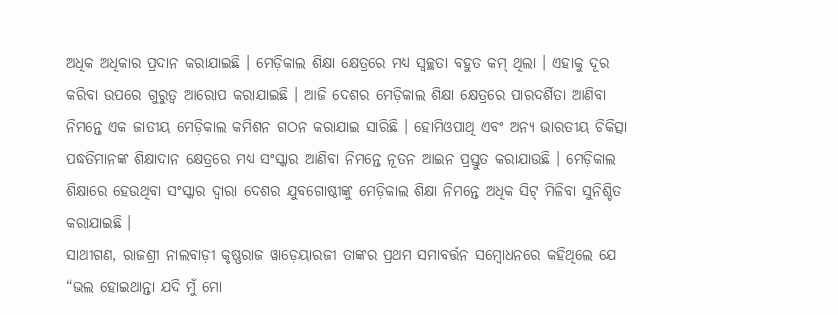ଅଧିକ ଅଧିକାର ପ୍ରଦାନ କରାଯାଇଛି । ମେଡ଼ିକାଲ ଶିକ୍ଷା କ୍ଷେତ୍ରରେ ମଧ୍ୟ ସ୍ୱଚ୍ଛତା ବହୁତ କମ୍ ଥିଲା । ଏହାକୁ ଦୂର କରିବା ଉପରେ ଗୁରୁତ୍ୱ ଆରୋପ କରାଯାଇଛି । ଆଜି ଦେଶର ମେଡ଼ିକାଲ ଶିକ୍ଷା କ୍ଷେତ୍ରରେ ପାରଦର୍ଶିତା ଆଣିବା ନିମନ୍ତେ ଏକ ଜାତୀୟ ମେଡ଼ିକାଲ କମିଶନ ଗଠନ କରାଯାଇ ସାରିଛି । ହୋମିଓପାଥି ଏବଂ ଅନ୍ୟ ଭାରତୀୟ ଚିକିତ୍ସା ପଦ୍ଧତିମାନଙ୍କ ଶିକ୍ଷାଦାନ କ୍ଷେତ୍ରରେ ମଧ୍ୟ ସଂସ୍କାର ଆଣିବା ନିମନ୍ତେ ନୂତନ ଆଇନ ପ୍ରସ୍ତୁତ କରାଯାଉଛି । ମେଡ଼ିକାଲ ଶିକ୍ଷାରେ ହେଉଥିବା ସଂସ୍କାର ଦ୍ୱାରା ଦେଶର ଯୁବଗୋଷ୍ଠୀଙ୍କୁ ମେଡ଼ିକାଲ ଶିକ୍ଷା ନିମନ୍ତେ ଅଧିକ ସିଟ୍ ମିଳିବା ସୁନିଶ୍ଚିତ କରାଯାଇଛି ।
ସାଥୀଗଣ, ରାଜଶ୍ରୀ ନାଲବାଡ଼ୀ କୃଷ୍ଣରାଜ ୱାଡ଼େୟାରଜୀ ତାଙ୍କର ପ୍ରଥମ ସମାବର୍ତ୍ତନ ସମ୍ବୋଧନରେ କହିଥିଲେ ଯେ “ଭଲ ହୋଇଥାନ୍ତା ଯଦି ମୁଁ ମୋ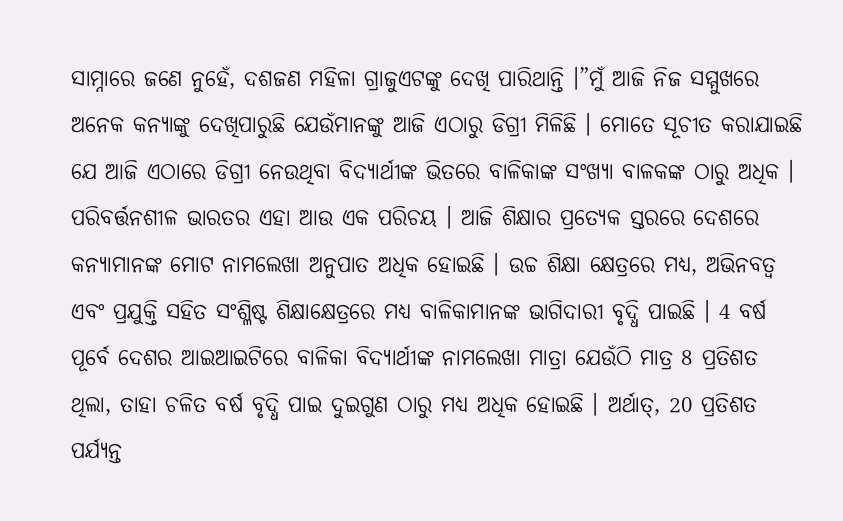ସାମ୍ନାରେ ଜଣେ ନୁହେଁ, ଦଶଜଣ ମହିଳା ଗ୍ରାଜୁଏଟଙ୍କୁ ଦେଖି ପାରିଥାନ୍ତି ।”ମୁଁ ଆଜି ନିଜ ସମ୍ମୁଖରେ ଅନେକ କନ୍ୟାଙ୍କୁ ଦେଖିପାରୁଛି ଯେଉଁମାନଙ୍କୁ ଆଜି ଏଠାରୁ ଡିଗ୍ରୀ ମିଳିଛି । ମୋତେ ସୂଚୀତ କରାଯାଇଛି ଯେ ଆଜି ଏଠାରେ ଡିଗ୍ରୀ ନେଉଥିବା ବିଦ୍ୟାର୍ଥୀଙ୍କ ଭିତରେ ବାଳିକାଙ୍କ ସଂଖ୍ୟା ବାଳକଙ୍କ ଠାରୁ ଅଧିକ । ପରିବର୍ତ୍ତନଶୀଳ ଭାରତର ଏହା ଆଉ ଏକ ପରିଚୟ । ଆଜି ଶିକ୍ଷାର ପ୍ରତ୍ୟେକ ସ୍ତରରେ ଦେଶରେ କନ୍ୟାମାନଙ୍କ ମୋଟ ନାମଲେଖା ଅନୁପାତ ଅଧିକ ହୋଇଛି । ଉଚ୍ଚ ଶିକ୍ଷା କ୍ଷେତ୍ରରେ ମଧ୍ୟ, ଅଭିନବତ୍ୱ ଏବଂ ପ୍ରଯୁକ୍ତି ସହିତ ସଂଶ୍ଳିଷ୍ଟ ଶିକ୍ଷାକ୍ଷେତ୍ରରେ ମଧ୍ୟ ବାଳିକାମାନଙ୍କ ଭାଗିଦାରୀ ବୃଦ୍ଧି ପାଇଛି । 4 ବର୍ଷ ପୂର୍ବେ ଦେଶର ଆଇଆଇଟିରେ ବାଳିକା ବିଦ୍ୟାର୍ଥୀଙ୍କ ନାମଲେଖା ମାତ୍ରା ଯେଉଁଠି ମାତ୍ର 8 ପ୍ରତିଶତ ଥିଲା, ତାହା ଚଳିତ ବର୍ଷ ବୃଦ୍ଧି ପାଇ ଦୁଇଗୁଣ ଠାରୁ ମଧ୍ୟ ଅଧିକ ହୋଇଛି । ଅର୍ଥାତ୍, 20 ପ୍ରତିଶତ ପର୍ଯ୍ୟନ୍ତ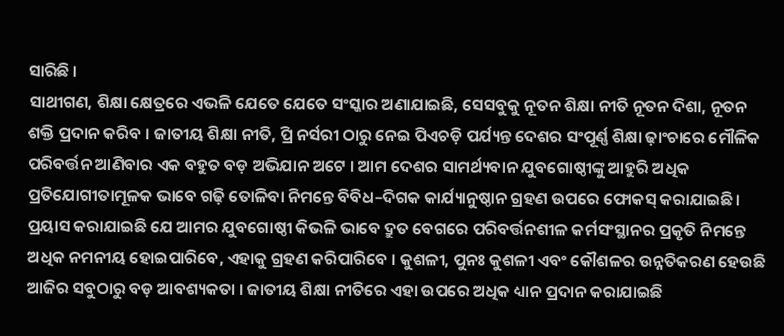ସାରିଛି ।
ସାଥୀଗଣ, ଶିକ୍ଷା କ୍ଷେତ୍ରରେ ଏଭଳି ଯେତେ ଯେତେ ସଂସ୍କାର ଅଣାଯାଇଛି, ସେସବୁକୁ ନୂତନ ଶିକ୍ଷା ନୀତି ନୂତନ ଦିଶା, ନୂତନ ଶକ୍ତି ପ୍ରଦାନ କରିବ । ଜାତୀୟ ଶିକ୍ଷା ନୀତି, ପ୍ରି ନର୍ସରୀ ଠାରୁ ନେଇ ପିଏଚଡ଼ି ପର୍ଯ୍ୟନ୍ତ ଦେଶର ସଂପୂର୍ଣ୍ଣ ଶିକ୍ଷା ଢ଼ାଂଚାରେ ମୌଳିକ ପରିବର୍ତ୍ତନ ଆଣିବାର ଏକ ବହୁତ ବଡ଼ ଅଭିଯାନ ଅଟେ । ଆମ ଦେଶର ସାମର୍ଥ୍ୟବାନ ଯୁବଗୋଷ୍ଠୀଙ୍କୁ ଆହୁରି ଅଧିକ ପ୍ରତିଯୋଗୀତାମୂଳକ ଭାବେ ଗଢ଼ି ତୋଳିବା ନିମନ୍ତେ ବିବିଧ–ଦିଗକ କାର୍ଯ୍ୟାନୁଷ୍ଠାନ ଗ୍ରହଣ ଉପରେ ଫୋକସ୍ କରାଯାଇଛି । ପ୍ରୟାସ କରାଯାଇଛି ଯେ ଆମର ଯୁବଗୋଷ୍ଠୀ କିଭଳି ଭାବେ ଦ୍ରୁତ ବେଗରେ ପରିବର୍ତ୍ତନଶୀଳ କର୍ମସଂସ୍ଥାନର ପ୍ରକୃତି ନିମନ୍ତେ ଅଧିକ ନମନୀୟ ହୋଇପାରିବେ, ଏହାକୁ ଗ୍ରହଣ କରିପାରିବେ । କୁଶଳୀ, ପୁନଃ କୁଶଳୀ ଏବଂ କୌଶଳର ଉନ୍ନତିକରଣ ହେଉଛି ଆଜିର ସବୁଠାରୁ ବଡ଼ ଆବଶ୍ୟକତା । ଜାତୀୟ ଶିକ୍ଷା ନୀତିରେ ଏହା ଉପରେ ଅଧିକ ଧ୍ୟାନ ପ୍ରଦାନ କରାଯାଇଛି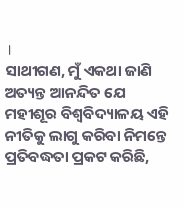।
ସାଥୀଗଣ, ମୁଁ ଏକଥା ଜାଣି ଅତ୍ୟନ୍ତ ଆନନ୍ଦିତ ଯେ ମହୀଶୂର ବିଶ୍ୱବିଦ୍ୟାଳୟ ଏହି ନୀତିକୁ ଲାଗୁ କରିବା ନିମନ୍ତେ ପ୍ରତିବଦ୍ଧତା ପ୍ରକଟ କରିଛି,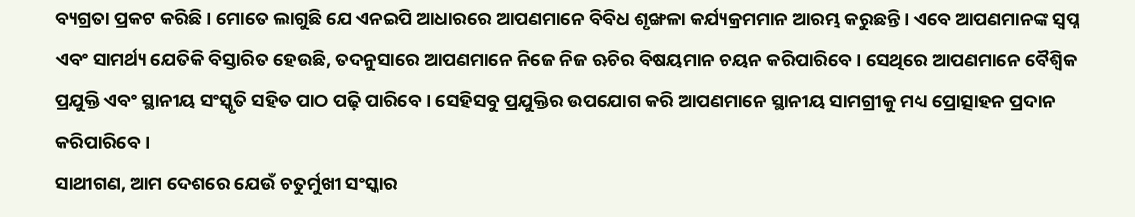ବ୍ୟଗ୍ରତା ପ୍ରକଟ କରିଛି । ମୋତେ ଲାଗୁଛି ଯେ ଏନଇପି ଆଧାରରେ ଆପଣମାନେ ବିବିଧ ଶୃଙ୍ଖଳା କର୍ଯ୍ୟକ୍ରମମାନ ଆରମ୍ଭ କରୁଛନ୍ତି । ଏବେ ଆପଣମାନଙ୍କ ସ୍ୱପ୍ନ ଏବଂ ସାମର୍ଥ୍ୟ ଯେତିକି ବିସ୍ତାରିତ ହେଉଛି, ତଦନୁସାରେ ଆପଣମାନେ ନିଜେ ନିଜ ଋଚିର ବିଷୟମାନ ଚୟନ କରିପାରିବେ । ସେଥିରେ ଆପଣମାନେ ବୈଶ୍ୱିକ ପ୍ରଯୁକ୍ତି ଏବଂ ସ୍ଥାନୀୟ ସଂସ୍କୃତି ସହିତ ପାଠ ପଢ଼ି ପାରିବେ । ସେହିସବୁ ପ୍ରଯୁକ୍ତିର ଉପଯୋଗ କରି ଆପଣମାନେ ସ୍ଥାନୀୟ ସାମଗ୍ରୀକୁ ମଧ୍ୟ ପ୍ରୋତ୍ସାହନ ପ୍ରଦାନ କରିପାରିବେ ।
ସାଥୀଗଣ, ଆମ ଦେଶରେ ଯେଉଁ ଚତୁର୍ମୁଖୀ ସଂସ୍କାର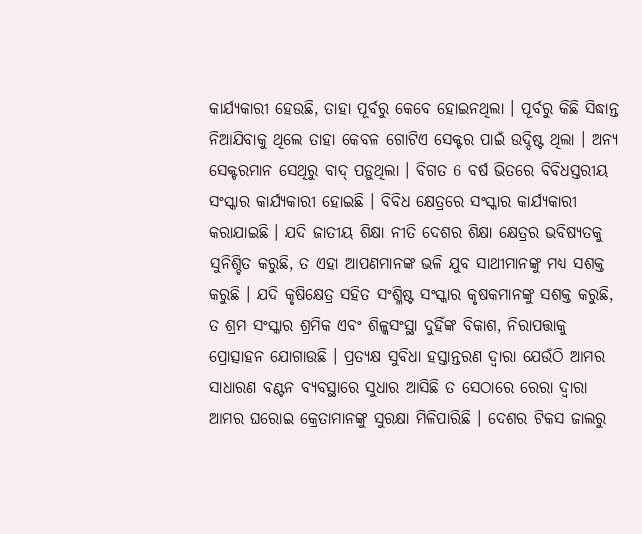କାର୍ଯ୍ୟକାରୀ ହେଉଛି, ତାହା ପୂର୍ବରୁ କେବେ ହୋଇନଥିଲା । ପୂର୍ବରୁ କିଛି ସିଦ୍ଧାନ୍ତ ନିଆଯିବାକୁ ଥିଲେ ତାହା କେବଳ ଗୋଟିଏ ସେକ୍ଟର ପାଇଁ ଉଦ୍ଦିଷ୍ଟ ଥିଲା । ଅନ୍ୟ ସେକ୍ଟରମାନ ସେଥିରୁ ବାଦ୍ ପଡ଼ୁଥିଲା । ବିଗତ 6 ବର୍ଷ ଭିତରେ ବିବିଧସ୍ତରୀୟ ସଂସ୍କାର କାର୍ଯ୍ୟକାରୀ ହୋଇଛି । ବିବିଧ କ୍ଷେତ୍ରରେ ସଂସ୍କାର କାର୍ଯ୍ୟକାରୀ କରାଯାଇଛି । ଯଦି ଜାତୀୟ ଶିକ୍ଷା ନୀତି ଦେଶର ଶିକ୍ଷା କ୍ଷେତ୍ରର ଭବିଷ୍ୟତକୁ ସୁନିଶ୍ଚିତ କରୁଛି, ତ ଏହା ଆପଣମାନଙ୍କ ଭଳି ଯୁବ ସାଥୀମାନଙ୍କୁ ମଧ୍ୟ ସଶକ୍ତ କରୁଛି । ଯଦି କୃଷିକ୍ଷେତ୍ର ସହିତ ସଂଶ୍ଳିଷ୍ଟ ସଂସ୍କାର କୃଷକମାନଙ୍କୁ ସଶକ୍ତ କରୁଛି, ତ ଶ୍ରମ ସଂସ୍କାର ଶ୍ରମିକ ଏବଂ ଶିଳ୍କସଂସ୍ଥା ଦୁହିଁଙ୍କ ବିକାଶ, ନିରାପତ୍ତାକୁ ପ୍ରୋତ୍ସାହନ ଯୋଗାଉଛି । ପ୍ରତ୍ୟକ୍ଷ ସୁବିଧା ହସ୍ତାନ୍ତରଣ ଦ୍ୱାରା ଯେଉଁଠି ଆମର ସାଧାରଣ ବଣ୍ଟନ ବ୍ୟବସ୍ଥାରେ ସୁଧାର ଆସିଛି ତ ସେଠାରେ ରେରା ଦ୍ୱାରା ଆମର ଘରୋଇ କ୍ରେତାମାନଙ୍କୁ ସୁରକ୍ଷା ମିଳିପାରିଛି । ଦେଶର ଟିକସ ଜାଲରୁ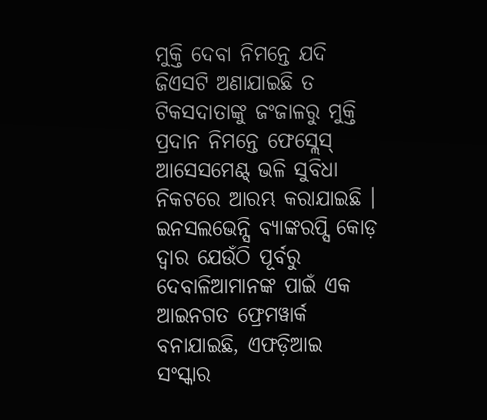ମୁକ୍ତି ଦେବା ନିମନ୍ତେ ଯଦି ଜିଏସଟି ଅଣାଯାଇଛି ତ ଟିକସଦାତାଙ୍କୁ ଜଂଜାଳରୁ ମୁକ୍ତି ପ୍ରଦାନ ନିମନ୍ତେ ଫେସ୍ଲେସ୍ ଆସେସମେଣ୍ଟ୍ ଭଳି ସୁବିଧା ନିକଟରେ ଆରମ୍ଭ କରାଯାଇଛି । ଇନସଲଭେନ୍ସି ବ୍ୟାଙ୍କରପ୍ସି କୋଡ଼ ଦ୍ୱାର ଯେଉଁଠି ପୂର୍ବରୁ ଦେବାଳିଆମାନଙ୍କ ପାଇଁ ଏକ ଆଇନଗତ ଫ୍ରେମୱାର୍କ ବନାଯାଇଛି, ଏଫଡ଼ିଆଇ ସଂସ୍କାର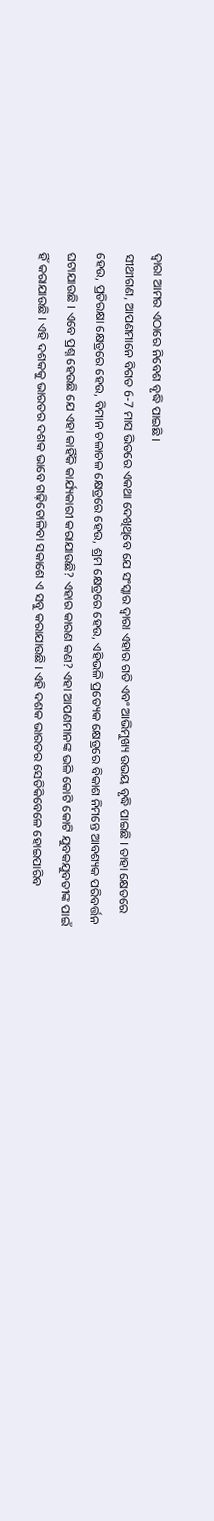ଦ୍ୱାରା ଆମର ଏଠାରେ ନିବେଶ ବୃଦ୍ଧି ପାଇଛି ।
ସୀଥୀଗଣ, ଆପଣମାନେ ବିଗତ 6-7 ମାସ ଭିତରେ ଏକଥା ଦେଖିଥିବେ ଯେ ସଂସ୍କାର ଦ୍ୱାରା ଏହାର ଗତି ଏବଂ ଆଭିମୁଖ୍ୟ ଉଭୟ ବୃଦ୍ଧି ପାଇଛି । ତାହା କ୍ଷେତରେ ହେଉ, ପ୍ରତିରକ୍ଷା କ୍ଷେତ୍ରରେ ହେଉ, ବିମାନ ଚଳାଚଳ କ୍ଷେତ୍ରରେ ହେଉ, ଶ୍ରମ କ୍ଷେତ୍ରରେ ହେଉ, ଏହିଭଳି ପ୍ରତ୍ୟେକ କ୍ଷେତ୍ରରେ ବିକାଶ ନିମନ୍ତେ ଆବଶ୍ୟକ ପରିବର୍ତ୍ତନ ଘଟାଯାଉଛି । ଏବେ ପ୍ରଶ୍ନ ହେଉଛି ଯେ ଏହା କାହିଁକି କାର୍ଯ୍ୟକାରୀ କରାଯାଉଛି? ଏହାର କାରଣ କଣ? ଏହା ଆପଣମାନଙ୍କ ଭଳି କୋଟି କୋଟି ଯୁବକଯୁବତୀଙ୍କ ପାଇଁ ହିଁ କରାଯାଉଛି । ଏହି ଦଶକକୁ ଭାରତର ଦଶକ ଭାବେ ଗଢ଼ିତୋଳିବା ସକାଶେ ଏ ସବୁ କରାଯାଉଛି । ଏହି ଦଶକ ଭାରତର ସେତିକିବେଳେ ହୋଇପାରିବ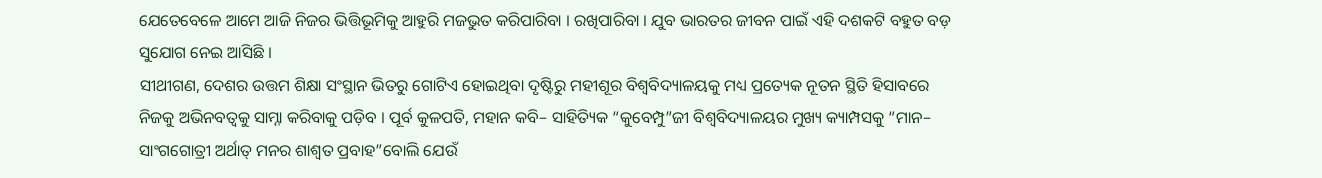ଯେତେବେଳେ ଆମେ ଆଜି ନିଜର ଭିତ୍ତିଭୂମିକୁ ଆହୁରି ମଜଭୁତ କରିପାରିବା । ରଖିପାରିବା । ଯୁବ ଭାରତର ଜୀବନ ପାଇଁ ଏହି ଦଶକଟି ବହୁତ ବଡ଼ ସୁଯୋଗ ନେଇ ଆସିଛି ।
ସୀଥୀଗଣ, ଦେଶର ଉତ୍ତମ ଶିକ୍ଷା ସଂସ୍ଥାନ ଭିତରୁ ଗୋଟିଏ ହୋଇଥିବା ଦୃଷ୍ଟିରୁ ମହୀଶୂର ବିଶ୍ୱବିଦ୍ୟାଳୟକୁ ମଧ୍ୟ ପ୍ରତ୍ୟେକ ନୂତନ ସ୍ଥିତି ହିସାବରେ ନିଜକୁ ଅଭିନବତ୍ୱକୁ ସାମ୍ନା କରିବାକୁ ପଡ଼ିବ । ପୂର୍ବ କୁଳପତି, ମହାନ କବି– ସାହିତ୍ୟିକ “କୁବେମ୍ପୁ”ଜୀ ବିଶ୍ୱବିଦ୍ୟାଳୟର ମୁଖ୍ୟ କ୍ୟାମ୍ପସକୁ “ମାନ– ସାଂଗଗୋତ୍ରୀ ଅର୍ଥାତ୍ ମନର ଶାଶ୍ୱତ ପ୍ରବାହ”ବୋଲି ଯେଉଁ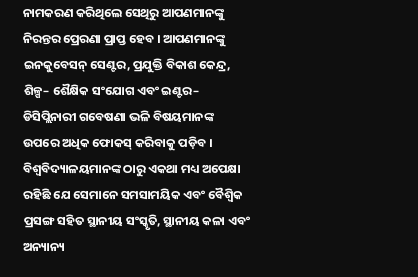ନାମକରଣ କରିଥିଲେ ସେଥିରୁ ଆପଣମାନଙ୍କୁ ନିରନ୍ତର ପ୍ରେରଣା ପ୍ରାପ୍ତ ହେବ । ଆପଣମାନଙ୍କୁ ଇନକୁବେସନ୍ ସେଣ୍ଟର, ପ୍ରଯୁକ୍ତି ବିକାଶ କେନ୍ଦ୍ର, ଶିଳ୍ପ– ଶୈକ୍ଷିକ ସଂଯୋଗ ଏବଂ ଇଣ୍ଟର– ଡିସିପ୍ଲିନାରୀ ଗବେଷଣା ଭଳି ବିଷୟମାନଙ୍କ ଉପରେ ଅଧିକ ଫୋକସ୍ କରିବାକୁ ପଡ଼ିବ । ବିଶ୍ୱବିଦ୍ୟାଳୟମାନଙ୍କ ଠାରୁ ଏକଥା ମଧ୍ୟ ଅପେକ୍ଷା ରହିଛି ଯେ ସେମାନେ ସମସାମୟିକ ଏବଂ ବୈଶ୍ୱିକ ପ୍ରସଙ୍ଗ ସହିତ ସ୍ଥାନୀୟ ସଂସ୍କୃତି, ସ୍ଥାନୀୟ କଳା ଏବଂ ଅନ୍ୟାନ୍ୟ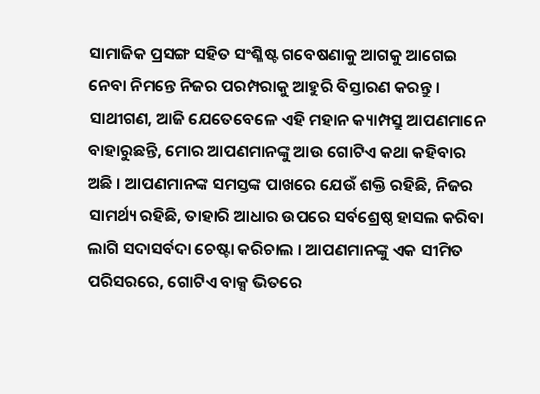ସାମାଜିକ ପ୍ରସଙ୍ଗ ସହିତ ସଂଶ୍ଳିଷ୍ଟ ଗବେଷଣାକୁ ଆଗକୁ ଆଗେଇ ନେବା ନିମନ୍ତେ ନିଜର ପରମ୍ପରାକୁ ଆହୁରି ବିସ୍ତାରଣ କରନ୍ତୁ ।
ସାଥୀଗଣ, ଆଜି ଯେତେବେଳେ ଏହି ମହାନ କ୍ୟାମ୍ପସ୍ରୁ ଆପଣମାନେ ବାହାରୁଛନ୍ତି, ମୋର ଆପଣମାନଙ୍କୁ ଆଉ ଗୋଟିଏ କଥା କହିବାର ଅଛି । ଆପଣମାନଙ୍କ ସମସ୍ତଙ୍କ ପାଖରେ ଯେଉଁ ଶକ୍ତି ରହିଛି, ନିଜର ସାମର୍ଥ୍ୟ ରହିଛି, ତାହାରି ଆଧାର ଉପରେ ସର୍ବଶ୍ରେଷ୍ଠ ହାସଲ କରିବା ଲାଗି ସଦାସର୍ବଦା ଚେଷ୍ଟା କରିଚାଲ । ଆପଣମାନଙ୍କୁ ଏକ ସୀମିତ ପରିସରରେ, ଗୋଟିଏ ବାକ୍ସ ଭିତରେ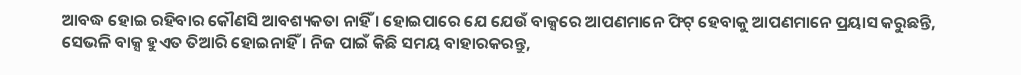ଆବଦ୍ଧ ହୋଇ ରହିବାର କୌଣସି ଆବଶ୍ୟକତା ନାହିଁ । ହୋଇପାରେ ଯେ ଯେଉଁ ବାକ୍ସରେ ଆପଣମାନେ ଫିଟ୍ ହେବାକୁ ଆପଣମାନେ ପ୍ରୟାସ କରୁଛନ୍ତି, ସେଭଳି ବାକ୍ସ ହୁଏତ ତିଆରି ହୋଇନାହିଁ । ନିଜ ପାଇଁ କିଛି ସମୟ ବାହାରକରନ୍ତୁ,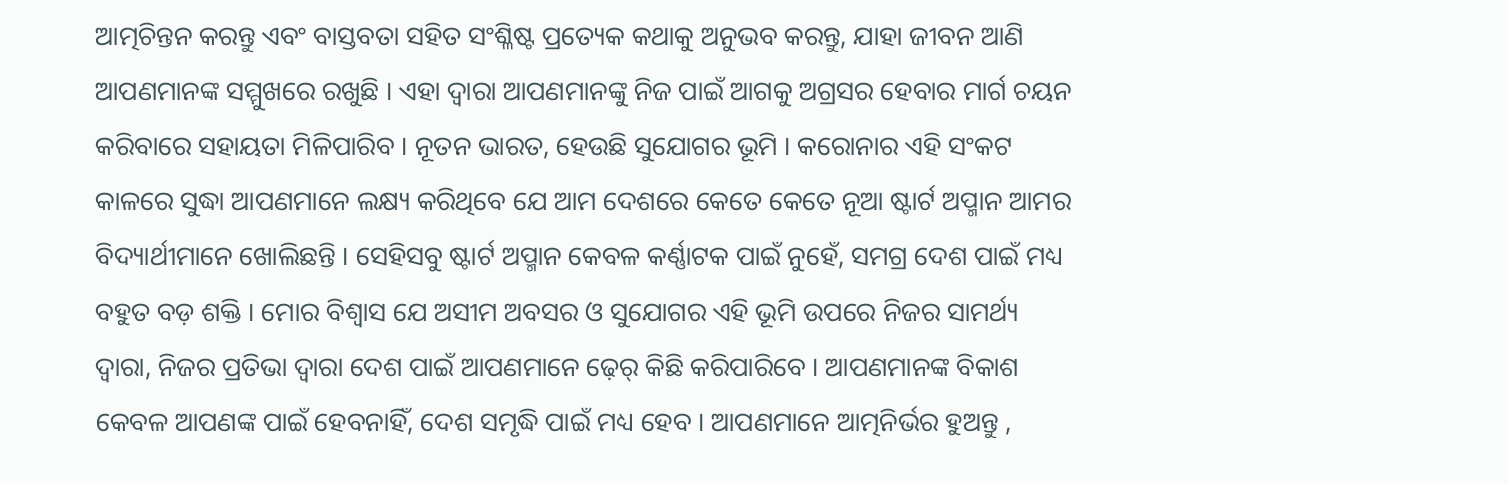ଆତ୍ମଚିନ୍ତନ କରନ୍ତୁ ଏବଂ ବାସ୍ତବତା ସହିତ ସଂଶ୍ଳିଷ୍ଟ ପ୍ରତ୍ୟେକ କଥାକୁ ଅନୁଭବ କରନ୍ତୁ, ଯାହା ଜୀବନ ଆଣି ଆପଣମାନଙ୍କ ସମ୍ମୁଖରେ ରଖୁଛି । ଏହା ଦ୍ୱାରା ଆପଣମାନଙ୍କୁ ନିଜ ପାଇଁ ଆଗକୁ ଅଗ୍ରସର ହେବାର ମାର୍ଗ ଚୟନ କରିବାରେ ସହାୟତା ମିଳିପାରିବ । ନୂତନ ଭାରତ, ହେଉଛି ସୁଯୋଗର ଭୂମି । କରୋନାର ଏହି ସଂକଟ କାଳରେ ସୁଦ୍ଧା ଆପଣମାନେ ଲକ୍ଷ୍ୟ କରିଥିବେ ଯେ ଆମ ଦେଶରେ କେତେ କେତେ ନୂଆ ଷ୍ଟାର୍ଟ ଅପ୍ମାନ ଆମର ବିଦ୍ୟାର୍ଥୀମାନେ ଖୋଲିଛନ୍ତି । ସେହିସବୁ ଷ୍ଟାର୍ଟ ଅପ୍ମାନ କେବଳ କର୍ଣ୍ଣାଟକ ପାଇଁ ନୁହେଁ, ସମଗ୍ର ଦେଶ ପାଇଁ ମଧ୍ୟ ବହୁତ ବଡ଼ ଶକ୍ତି । ମୋର ବିଶ୍ୱାସ ଯେ ଅସୀମ ଅବସର ଓ ସୁଯୋଗର ଏହି ଭୂମି ଉପରେ ନିଜର ସାମର୍ଥ୍ୟ ଦ୍ୱାରା, ନିଜର ପ୍ରତିଭା ଦ୍ୱାରା ଦେଶ ପାଇଁ ଆପଣମାନେ ଢ଼େର୍ କିଛି କରିପାରିବେ । ଆପଣମାନଙ୍କ ବିକାଶ କେବଳ ଆପଣଙ୍କ ପାଇଁ ହେବନାହିଁ, ଦେଶ ସମୃଦ୍ଧି ପାଇଁ ମଧ୍ୟ ହେବ । ଆପଣମାନେ ଆତ୍ମନିର୍ଭର ହୁଅନ୍ତୁ ,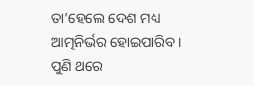ତା’ହେଲେ ଦେଶ ମଧ୍ୟ ଆତ୍ମନିର୍ଭର ହୋଇପାରିବ । ପୁଣି ଥରେ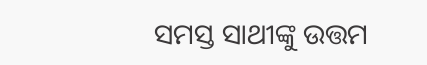ସମସ୍ତ ସାଥୀଙ୍କୁ ଉତ୍ତମ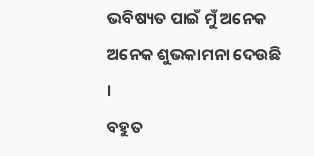ଭବିଷ୍ୟତ ପାଇଁ ମୁଁ ଅନେକ ଅନେକ ଶୁଭକାମନା ଦେଉଛି ।
ବହୁତ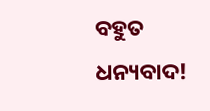ବହୁତ ଧନ୍ୟବାଦ!